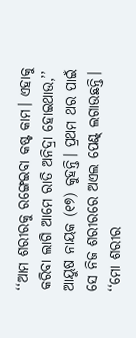‘‘ଆମ ଶରୀରକୁ ରଙ୍ଗେଇବା କଷ୍ଟ କାମ। ଏହାକୁ କରିବା ଲାଗି ଆମେ ରାତି ଅନିଦ୍ରା ହୋଇଥାଉ,’’ ଆୟୁଷ ନାୟକ (୧୭) କୁହନ୍ତି। ପ୍ରଥମ ଥର ପାଇଁ ସେ ନିଜ ଶରୀରରେ ଅଏଲ ପେଣ୍ଟ୍ ଲଗାଉଛନ୍ତି। ‘‘ମୋ ଶରୀର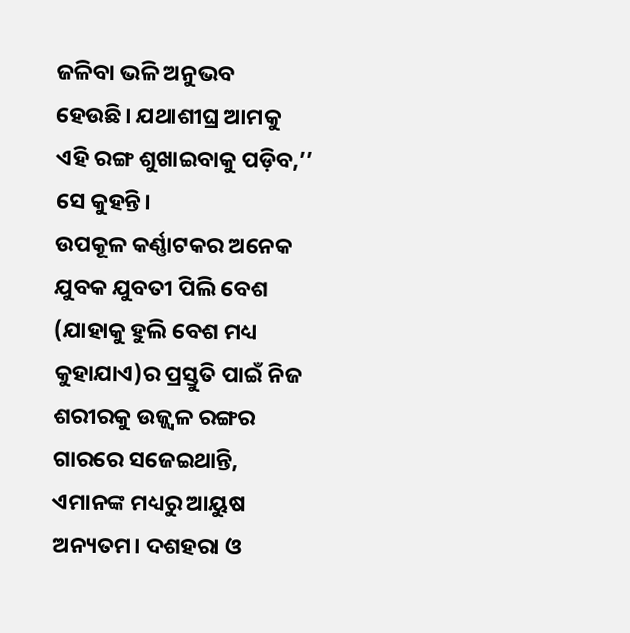ଜଳିବା ଭଳି ଅନୁଭବ ହେଉଛି। ଯଥାଶୀଘ୍ର ଆମକୁ ଏହି ରଙ୍ଗ ଶୁଖାଇବାକୁ ପଡ଼ିବ,’’ ସେ କୁହନ୍ତି।
ଉପକୂଳ କର୍ଣ୍ଣାଟକର ଅନେକ ଯୁବକ ଯୁବତୀ ପିଲି ବେଶ (ଯାହାକୁ ହୁଲି ବେଶ ମଧ୍ୟ କୁହାଯାଏ)ର ପ୍ରସ୍ତୁତି ପାଇଁ ନିଜ ଶରୀରକୁ ଉଜ୍ଜ୍ୱଳ ରଙ୍ଗର ଗାରରେ ସଜେଇଥାନ୍ତି, ଏମାନଙ୍କ ମଧ୍ୟରୁ ଆୟୁଷ ଅନ୍ୟତମ। ଦଶହରା ଓ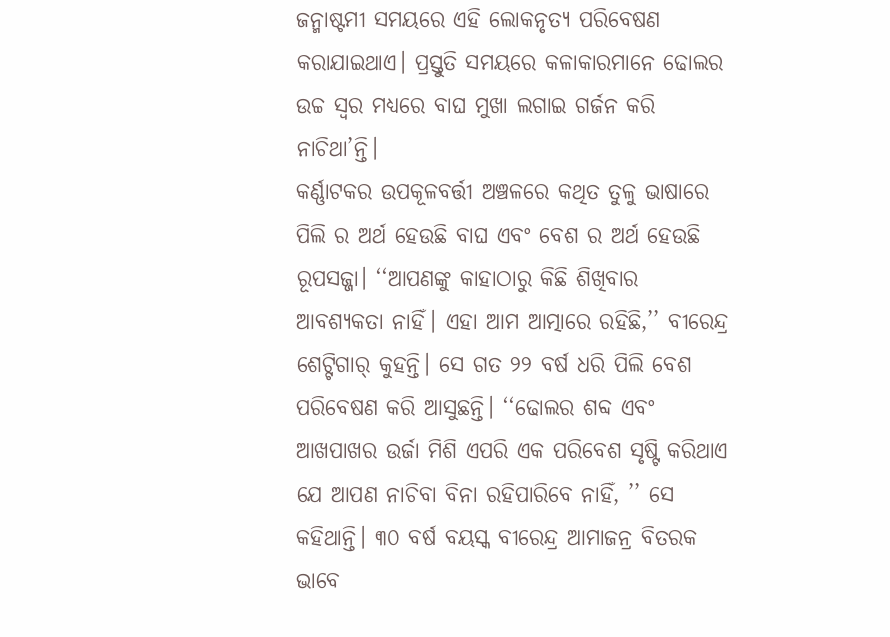ଜନ୍ମାଷ୍ଟମୀ ସମୟରେ ଏହି ଲୋକନୃତ୍ୟ ପରିବେଷଣ କରାଯାଇଥାଏ। ପ୍ରସ୍ତୁତି ସମୟରେ କଳାକାରମାନେ ଢୋଲର ଉଚ୍ଚ ସ୍ୱର ମଧ୍ୟରେ ବାଘ ମୁଖା ଲଗାଇ ଗର୍ଜନ କରି ନାଚିଥା’ନ୍ତି।
କର୍ଣ୍ଣାଟକର ଉପକୂଳବର୍ତ୍ତୀ ଅଞ୍ଚଳରେ କଥିତ ତୁଳୁ ଭାଷାରେ ପିଲି ର ଅର୍ଥ ହେଉଛି ବାଘ ଏବଂ ବେଶ ର ଅର୍ଥ ହେଉଛି ରୂପସଜ୍ଜା। ‘‘ଆପଣଙ୍କୁ କାହାଠାରୁ କିଛି ଶିଖିବାର ଆବଶ୍ୟକତା ନାହିଁ। ଏହା ଆମ ଆତ୍ମାରେ ରହିଛି,’’ ବୀରେନ୍ଦ୍ର ଶେଟ୍ଟିଗାର୍ କୁହନ୍ତି। ସେ ଗତ ୨୨ ବର୍ଷ ଧରି ପିଲି ବେଶ ପରିବେଷଣ କରି ଆସୁଛନ୍ତି। ‘‘ଢୋଲର ଶବ୍ଦ ଏବଂ ଆଖପାଖର ଉର୍ଜା ମିଶି ଏପରି ଏକ ପରିବେଶ ସୃଷ୍ଟି କରିଥାଏ ଯେ ଆପଣ ନାଚିବା ବିନା ରହିପାରିବେ ନାହିଁ, ’’ ସେ କହିଥାନ୍ତି। ୩୦ ବର୍ଷ ବୟସ୍କ ବୀରେନ୍ଦ୍ର ଆମାଜନ୍ର ବିତରକ ଭାବେ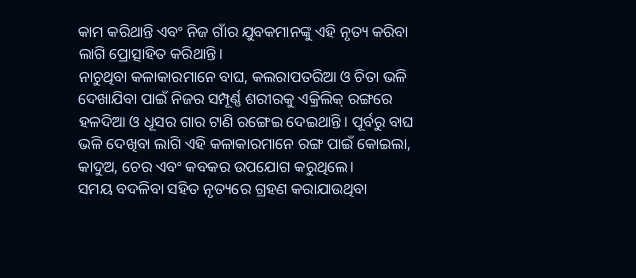କାମ କରିଥାନ୍ତି ଏବଂ ନିଜ ଗାଁର ଯୁବକମାନଙ୍କୁ ଏହି ନୃତ୍ୟ କରିବା ଲାଗି ପ୍ରୋତ୍ସାହିତ କରିଥାନ୍ତି।
ନାଚୁଥିବା କଳାକାରମାନେ ବାଘ, କଲରାପତରିଆ ଓ ଚିତା ଭଳି ଦେଖାଯିବା ପାଇଁ ନିଜର ସମ୍ପୂର୍ଣ୍ଣ ଶରୀରକୁ ଏକ୍ରିଲିକ୍ ରଙ୍ଗରେ ହଳଦିଆ ଓ ଧୂସର ଗାର ଟାଣି ରଙ୍ଗେଇ ଦେଇଥାନ୍ତି। ପୂର୍ବରୁ ବାଘ ଭଳି ଦେଖିବା ଲାଗି ଏହି କଳାକାରମାନେ ରଙ୍ଗ ପାଇଁ କୋଇଲା, କାଦୁଅ, ଚେର ଏବଂ କବକର ଉପଯୋଗ କରୁଥିଲେ।
ସମୟ ବଦଳିବା ସହିତ ନୃତ୍ୟରେ ଗ୍ରହଣ କରାଯାଉଥିବା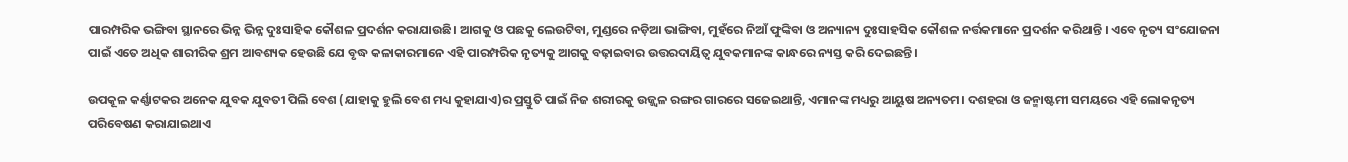ପାରମ୍ପରିକ ଭଙ୍ଗିବା ସ୍ଥାନରେ ଭିନ୍ନ ଭିନ୍ନ ଦୁଃସାହିକ କୌଶଳ ପ୍ରଦର୍ଶନ କରାଯାଉଛି। ଆଗକୁ ଓ ପଛକୁ ଲେଉଟିବା, ମୁଣ୍ଡରେ ନଡ଼ିଆ ଭାଙ୍ଗିବା, ମୁହଁରେ ନିଆଁ ଫୁଙ୍କିବା ଓ ଅନ୍ୟାନ୍ୟ ଦୁଃସାହସିକ କୌଶଳ ନର୍ତ୍ତକମାନେ ପ୍ରଦର୍ଶନ କରିଥାନ୍ତି । ଏବେ ନୃତ୍ୟ ସଂଯୋଜନା ପାଇଁ ଏତେ ଅଧିକ ଶାରୀରିକ ଶ୍ରମ ଆବଶ୍ୟକ ହେଉଛି ଯେ ବୃଦ୍ଧ କଳାକାରମାନେ ଏହି ପାରମ୍ପରିକ ନୃତ୍ୟକୁ ଆଗକୁ ବଢ଼ାଇବାର ଉତ୍ତରଦାୟିତ୍ୱ ଯୁବକମାନଙ୍କ କାନ୍ଧରେ ନ୍ୟସ୍ତ କରି ଦେଇଛନ୍ତି।

ଉପକୂଳ କର୍ଣ୍ଣାଟକର ଅନେକ ଯୁବକ ଯୁବତୀ ପିଲି ବେଶ (ଯାହାକୁ ହୁଲି ବେଶ ମଧ୍ୟ କୁହାଯାଏ)ର ପ୍ରସ୍ତୁତି ପାଇଁ ନିଜ ଶରୀରକୁ ଉଜ୍ଜ୍ୱଳ ରଙ୍ଗର ଗାରରେ ସଜେଇଥାନ୍ତି, ଏମାନଙ୍କ ମଧ୍ୟରୁ ଆୟୁଷ ଅନ୍ୟତମ। ଦଶହରା ଓ ଜନ୍ମାଷ୍ଟମୀ ସମୟରେ ଏହି ଲୋକନୃତ୍ୟ ପରିବେଷଣ କରାଯାଇଥାଏ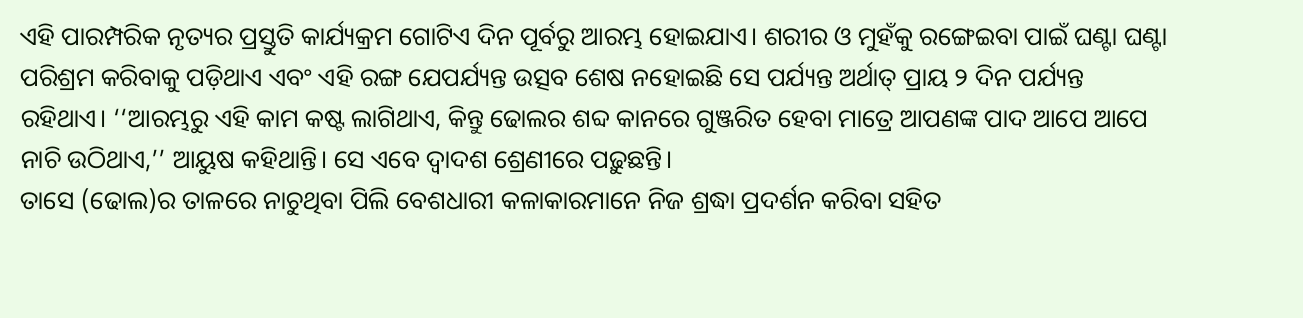ଏହି ପାରମ୍ପରିକ ନୃତ୍ୟର ପ୍ରସ୍ତୁତି କାର୍ଯ୍ୟକ୍ରମ ଗୋଟିଏ ଦିନ ପୂର୍ବରୁ ଆରମ୍ଭ ହୋଇଯାଏ। ଶରୀର ଓ ମୁହଁକୁ ରଙ୍ଗେଇବା ପାଇଁ ଘଣ୍ଟା ଘଣ୍ଟା ପରିଶ୍ରମ କରିବାକୁ ପଡ଼ିଥାଏ ଏବଂ ଏହି ରଙ୍ଗ ଯେପର୍ଯ୍ୟନ୍ତ ଉତ୍ସବ ଶେଷ ନହୋଇଛି ସେ ପର୍ଯ୍ୟନ୍ତ ଅର୍ଥାତ୍ ପ୍ରାୟ ୨ ଦିନ ପର୍ଯ୍ୟନ୍ତ ରହିଥାଏ। ‘‘ଆରମ୍ଭରୁ ଏହି କାମ କଷ୍ଟ ଲାଗିଥାଏ, କିନ୍ତୁ ଢୋଲର ଶବ୍ଦ କାନରେ ଗୁଞ୍ଜରିତ ହେବା ମାତ୍ରେ ଆପଣଙ୍କ ପାଦ ଆପେ ଆପେ ନାଚି ଉଠିଥାଏ,’’ ଆୟୁଷ କହିଥାନ୍ତି। ସେ ଏବେ ଦ୍ୱାଦଶ ଶ୍ରେଣୀରେ ପଢ଼ୁଛନ୍ତି।
ତାସେ (ଢୋଲ)ର ତାଳରେ ନାଚୁଥିବା ପିଲି ବେଶଧାରୀ କଳାକାରମାନେ ନିଜ ଶ୍ରଦ୍ଧା ପ୍ରଦର୍ଶନ କରିବା ସହିତ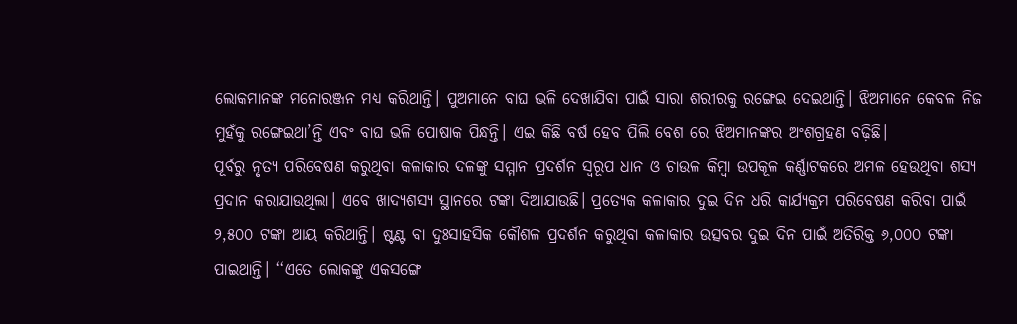ଲୋକମାନଙ୍କ ମନୋରଞ୍ଜନ ମଧ୍ୟ କରିଥାନ୍ତି। ପୁଅମାନେ ବାଘ ଭଳି ଦେଖାଯିବା ପାଇଁ ସାରା ଶରୀରକୁ ରଙ୍ଗେଇ ଦେଇଥାନ୍ତି। ଝିଅମାନେ କେବଳ ନିଜ ମୁହଁକୁ ରଙ୍ଗେଇଥା’ନ୍ତି ଏବଂ ବାଘ ଭଳି ପୋଷାକ ପିନ୍ଧନ୍ତି। ଏଇ କିଛି ବର୍ଷ ହେବ ପିଲି ବେଶ ରେ ଝିଅମାନଙ୍କର ଅଂଶଗ୍ରହଣ ବଢ଼ିଛି।
ପୂର୍ବରୁ ନୃତ୍ୟ ପରିବେଷଣ କରୁଥିବା କଳାକାର ଦଳଙ୍କୁ ସମ୍ମାନ ପ୍ରଦର୍ଶନ ସ୍ୱରୂପ ଧାନ ଓ ଚାଉଳ କିମ୍ବା ଉପକୂଳ କର୍ଣ୍ଣାଟକରେ ଅମଳ ହେଉଥିବା ଶସ୍ୟ ପ୍ରଦାନ କରାଯାଉଥିଲା। ଏବେ ଖାଦ୍ୟଶସ୍ୟ ସ୍ଥାନରେ ଟଙ୍କା ଦିଆଯାଉଛି। ପ୍ରତ୍ୟେକ କଳାକାର ଦୁଇ ଦିନ ଧରି କାର୍ଯ୍ୟକ୍ରମ ପରିବେଷଣ କରିବା ପାଇଁ ୨,୫୦୦ ଟଙ୍କା ଆୟ କରିଥାନ୍ତି। ଷ୍ଟଣ୍ଟ ବା ଦୁଃସାହସିକ କୌଶଳ ପ୍ରଦର୍ଶନ କରୁଥିବା କଳାକାର ଉତ୍ସବର ଦୁଇ ଦିନ ପାଇଁ ଅତିରିକ୍ତ ୬,୦୦୦ ଟଙ୍କା ପାଇଥାନ୍ତି। ‘‘ଏତେ ଲୋକଙ୍କୁ ଏକସଙ୍ଗେ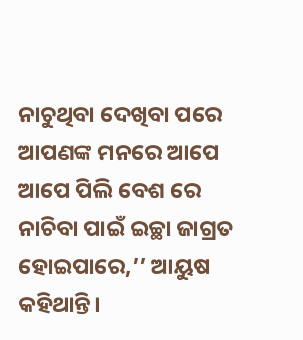ନାଚୁଥିବା ଦେଖିବା ପରେ ଆପଣଙ୍କ ମନରେ ଆପେ ଆପେ ପିଲି ବେଶ ରେ ନାଚିବା ପାଇଁ ଇଚ୍ଛା ଜାଗ୍ରତ ହୋଇପାରେ,’’ ଆୟୁଷ କହିଥାନ୍ତି।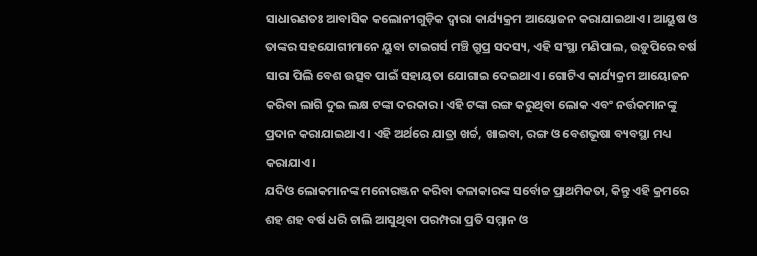ସାଧାରଣତଃ ଆବାସିକ କଲୋନୀଗୁଡ଼ିକ ଦ୍ୱାରା କାର୍ଯ୍ୟକ୍ରମ ଆୟୋଜନ କରାଯାଇଥାଏ। ଆୟୁଷ ଓ ତାଙ୍କର ସହଯୋଗୀମାନେ ୟୁବା ଟାଇଗର୍ସ ମଞ୍ଚି ଗ୍ରୁପ୍ର ସଦସ୍ୟ, ଏହି ସଂସ୍ଥା ମଣିପାଲ, ଉଡ଼ୁପିରେ ବର୍ଷ ସାରା ପିଲି ବେଶ ଉତ୍ସବ ପାଇଁ ସହାୟତା ଯୋଗାଇ ଦେଇଥାଏ। ଗୋଟିଏ କାର୍ଯ୍ୟକ୍ରମ ଆୟୋଜନ କରିବା ଲାଗି ଦୁଇ ଲକ୍ଷ ଟଙ୍କା ଦରକାର। ଏହି ଟଙ୍କା ରଙ୍ଗ କରୁଥିବା ଲୋକ ଏବଂ ନର୍ତ୍ତକମାନଙ୍କୁ ପ୍ରଦାନ କରାଯାଇଥାଏ। ଏହି ଅର୍ଥରେ ଯାତ୍ରା ଖର୍ଚ୍ଚ, ଖାଇବା, ରଙ୍ଗ ଓ ବେଶଭୂଷା ବ୍ୟବସ୍ଥା ମଧ୍ୟ କରାଯାଏ।
ଯଦିଓ ଲୋକମାନଙ୍କ ମନୋରଞ୍ଜନ କରିବା କଳାକାରଙ୍କ ସର୍ବୋଚ୍ଚ ପ୍ରାଥମିକତା, କିନ୍ତୁ ଏହି କ୍ରମରେ ଶହ ଶହ ବର୍ଷ ଧରି ଚାଲି ଆସୁଥିବା ପରମ୍ପରା ପ୍ରତି ସମ୍ମାନ ଓ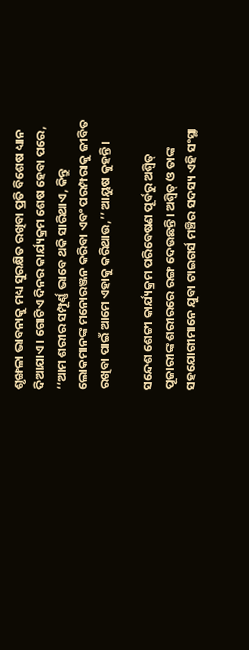ଶୃଙ୍ଖଳା ଭାବନାକୁ ମଧ୍ୟ ସୁରକ୍ଷିତ ରଖିବା ପ୍ରତି ବିଶେଷ ଧ୍ୟାନ ଦିଆଯାଏ। ଗୋଟିଏ ଦିନର କାର୍ଯ୍ୟକ୍ରମ ଶେଷ ହେବା ପରେ, ‘‘ଆମ ଶରୀର ସମ୍ପୂର୍ଣ୍ଣ ଭାବେ ଥକି ସାରିଥାଏ, କିନ୍ତୁ ଲୋକମାନଙ୍କ ମନୋରଞ୍ଜନ କରିବା ଏବଂ ପରମ୍ପରାକୁ ଜୀବିତ ରଖିବା ପାଇଁ ଆମେ ଏହାକୁ କରିଥାଉ,’’ ଆୟୁଷ କୁହନ୍ତି।

ସନ୍ଦେଶ ଶେଟ୍ଟୀ କାର୍ଯ୍ୟକ୍ରମ ପରିବେଷଣ ପୂର୍ବରୁ ଅଶ୍ୱିତ୍ ପୂଜାରୀଙ୍କ ଶରୀରରେ ରଙ୍ଗ ଦେଉଛନ୍ତି। ଅଶ୍ୱିତ୍ ଓ ତାଙ୍କ ସହଯୋଗୀମାନେ ଯୁବା ଟାଇଗର୍ସ ମଞ୍ଚିର ସଦସ୍ୟ ଏହି ସଂସ୍ଥା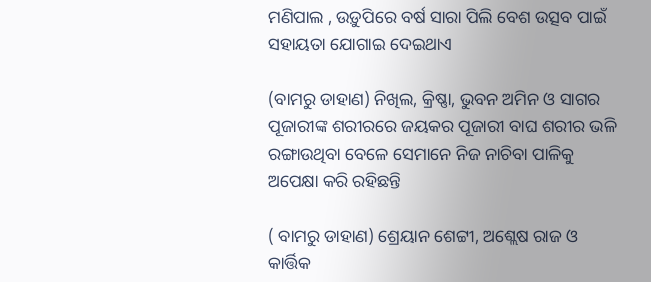ମଣିପାଲ , ଉଡ଼ୁପିରେ ବର୍ଷ ସାରା ପିଲି ବେଶ ଉତ୍ସବ ପାଇଁ ସହାୟତା ଯୋଗାଇ ଦେଇଥାଏ

(ବାମରୁ ଡାହାଣ) ନିଖିଲ, କ୍ରିଷ୍ଣା, ଭୁବନ ଅମିନ ଓ ସାଗର ପୂଜାରୀଙ୍କ ଶରୀରରେ ଜୟକର ପୂଜାରୀ ବାଘ ଶରୀର ଭଳି ରଙ୍ଗାଉଥିବା ବେଳେ ସେମାନେ ନିଜ ନାଚିବା ପାଳିକୁ ଅପେକ୍ଷା କରି ରହିଛନ୍ତି

( ବାମରୁ ଡାହାଣ) ଶ୍ରେୟାନ ଶେଟ୍ଟୀ, ଅଶ୍ଲେଷ ରାଜ ଓ କାର୍ତ୍ତିକ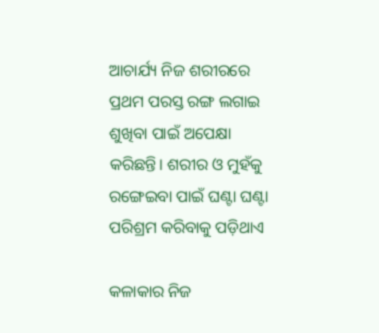ଆଚାର୍ଯ୍ୟ ନିଜ ଶରୀରରେ ପ୍ରଥମ ପରସ୍ତ ରଙ୍ଗ ଲଗାଇ ଶୁଖିବା ପାଇଁ ଅପେକ୍ଷା କରିଛନ୍ତି। ଶରୀର ଓ ମୁହଁକୁ ରଙ୍ଗେଇବା ପାଇଁ ଘଣ୍ଟା ଘଣ୍ଟା ପରିଶ୍ରମ କରିବାକୁ ପଡ଼ିଥାଏ

କଳାକାର ନିଜ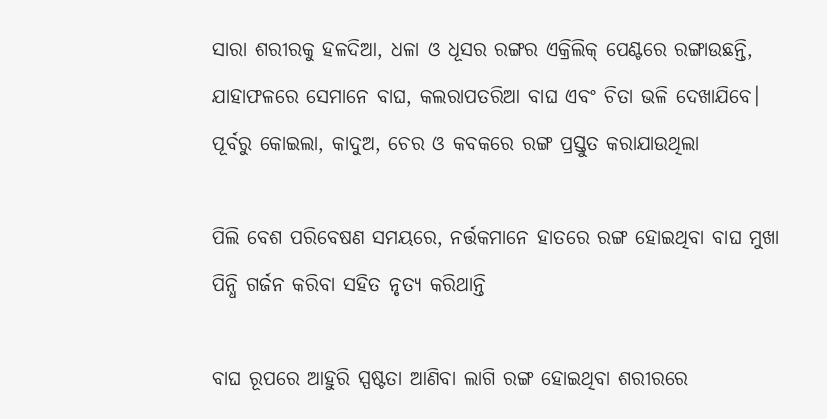ସାରା ଶରୀରକୁ ହଳଦିଆ, ଧଳା ଓ ଧୂସର ରଙ୍ଗର ଏକ୍ରିଲିକ୍ ପେଣ୍ଟରେ ରଙ୍ଗାଉଛନ୍ତି, ଯାହାଫଳରେ ସେମାନେ ବାଘ, କଲରାପତରିଆ ବାଘ ଏବଂ ଚିତା ଭଳି ଦେଖାଯିବେ। ପୂର୍ବରୁ କୋଇଲା, କାଦୁଅ, ଚେର ଓ କବକରେ ରଙ୍ଗ ପ୍ରସ୍ତୁତ କରାଯାଉଥିଲା

ପିଲି ବେଶ ପରିବେଷଣ ସମୟରେ, ନର୍ତ୍ତକମାନେ ହାତରେ ରଙ୍ଗ ହୋଇଥିବା ବାଘ ମୁଖା ପିନ୍ଧି ଗର୍ଜନ କରିବା ସହିତ ନୃତ୍ୟ କରିଥାନ୍ତି

ବାଘ ରୂପରେ ଆହୁରି ସ୍ପଷ୍ଟତା ଆଣିବା ଲାଗି ରଙ୍ଗ ହୋଇଥିବା ଶରୀରରେ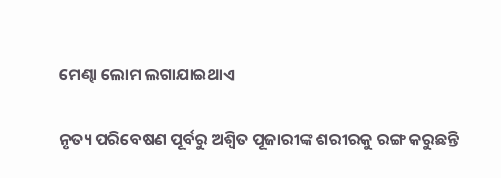ମେଣ୍ଢା ଲୋମ ଲଗାଯାଇଥାଏ

ନୃତ୍ୟ ପରିବେଷଣ ପୂର୍ବରୁ ଅଶ୍ୱିତ ପୂଜାରୀଙ୍କ ଶରୀରକୁ ରଙ୍ଗ କରୁଛନ୍ତି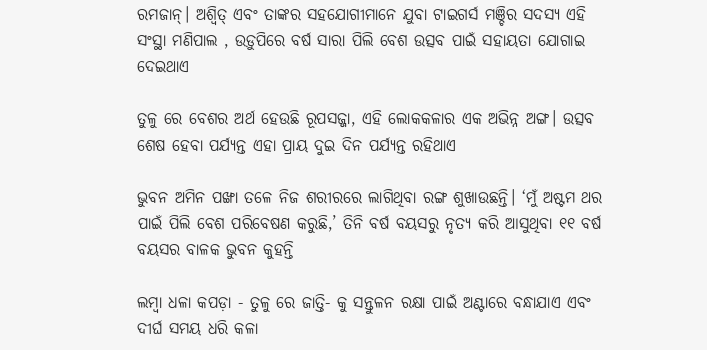ରମଜାନ୍। ଅଶ୍ୱିତ୍ ଏବଂ ତାଙ୍କର ସହଯୋଗୀମାନେ ଯୁବା ଟାଇଗର୍ସ ମଞ୍ଚିର ସଦସ୍ୟ ଏହି ସଂସ୍ଥା ମଣିପାଲ , ଉଡ଼ୁପିରେ ବର୍ଷ ସାରା ପିଲି ବେଶ ଉତ୍ସବ ପାଇଁ ସହାୟତା ଯୋଗାଇ ଦେଇଥାଏ

ତୁଳୁ ରେ ବେଶର ଅର୍ଥ ହେଉଛି ରୂପସଜ୍ଜା, ଏହି ଲୋକକଳାର ଏକ ଅଭିନ୍ନ ଅଙ୍ଗ। ଉତ୍ସବ ଶେଷ ହେବା ପର୍ଯ୍ୟନ୍ତ ଏହା ପ୍ରାୟ ଦୁଇ ଦିନ ପର୍ଯ୍ୟନ୍ତ ରହିଥାଏ

ଭୁବନ ଅମିନ ପଙ୍ଖା ତଳେ ନିଜ ଶରୀରରେ ଲାଗିଥିବା ରଙ୍ଗ ଶୁଖାଉଛନ୍ତି। ‘ମୁଁ ଅଷ୍ଟମ ଥର ପାଇଁ ପିଲି ବେଶ ପରିବେଷଣ କରୁଛି,’ ତିନି ବର୍ଷ ବୟସରୁ ନୃତ୍ୟ କରି ଆସୁଥିବା ୧୧ ବର୍ଷ ବୟସର ବାଳକ ଭୁବନ କୁହନ୍ତି

ଲମ୍ବା ଧଳା କପଡ଼ା - ତୁଳୁ ରେ ଜାତ୍ତି- କୁ ସନ୍ତୁଳନ ରକ୍ଷା ପାଇଁ ଅଣ୍ଟାରେ ବନ୍ଧାଯାଏ ଏବଂ ଦୀର୍ଘ ସମୟ ଧରି କଳା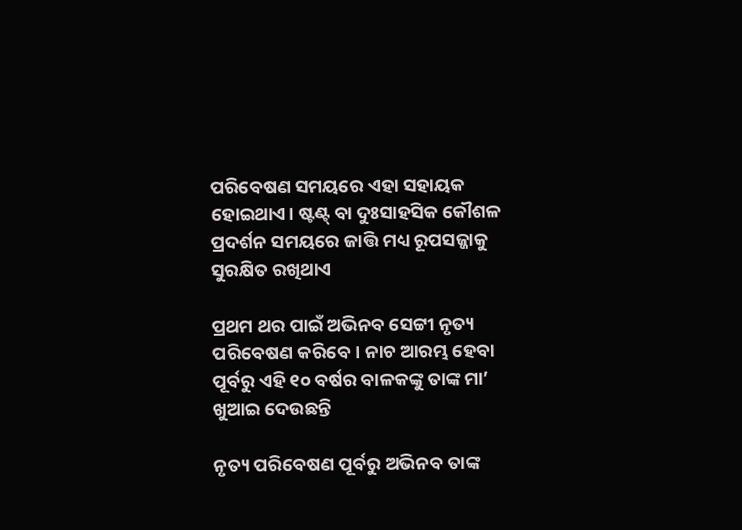ପରିବେଷଣ ସମୟରେ ଏହା ସହାୟକ ହୋଇଥାଏ। ଷ୍ଟଣ୍ଟ୍ ବା ଦୁଃସାହସିକ କୌଶଳ ପ୍ରଦର୍ଶନ ସମୟରେ ଜାତ୍ତି ମଧ୍ୟ ରୂପସଜ୍ଜାକୁ ସୁରକ୍ଷିତ ରଖିଥାଏ

ପ୍ରଥମ ଥର ପାଇଁ ଅଭିନବ ସେଟ୍ଟୀ ନୃତ୍ୟ ପରିବେଷଣ କରିବେ। ନାଚ ଆରମ୍ଭ ହେବା ପୂର୍ବରୁ ଏହି ୧୦ ବର୍ଷର ବାଳକଙ୍କୁ ତାଙ୍କ ମା’ ଖୁଆଇ ଦେଉଛନ୍ତି

ନୃତ୍ୟ ପରିବେଷଣ ପୂର୍ବରୁ ଅଭିନବ ତାଙ୍କ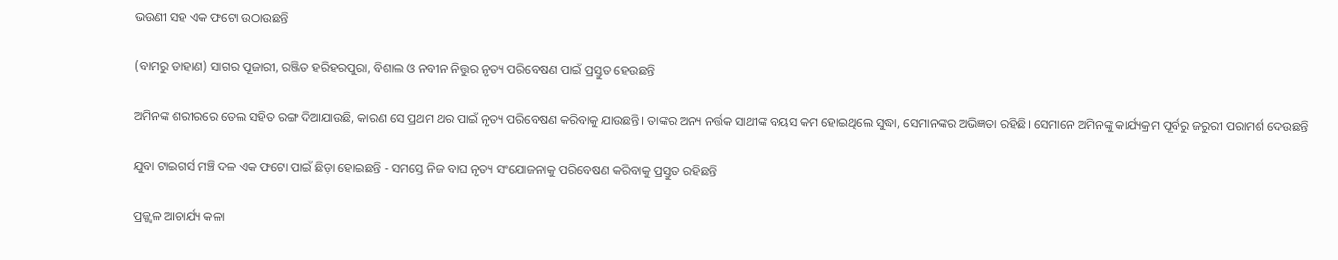ଭଉଣୀ ସହ ଏକ ଫଟୋ ଉଠାଉଛନ୍ତି

(ବାମରୁ ଡାହାଣ) ସାଗର ପୂଜାରୀ, ରଞ୍ଜିତ ହରିହରପୁରା, ବିଶାଲ ଓ ନବୀନ ନିତ୍ତୁର ନୃତ୍ୟ ପରିବେଷଣ ପାଇଁ ପ୍ରସ୍ତୁତ ହେଉଛନ୍ତି

ଅମିନଙ୍କ ଶରୀରରେ ତେଲ ସହିତ ରଙ୍ଗ ଦିଆଯାଉଛି, କାରଣ ସେ ପ୍ରଥମ ଥର ପାଇଁ ନୃତ୍ୟ ପରିବେଷଣ କରିବାକୁ ଯାଉଛନ୍ତି। ତାଙ୍କର ଅନ୍ୟ ନର୍ତ୍ତକ ସାଥୀଙ୍କ ବୟସ କମ ହୋଇଥିଲେ ସୁଦ୍ଧା, ସେମାନଙ୍କର ଅଭିଜ୍ଞତା ରହିଛି। ସେମାନେ ଅମିନଙ୍କୁ କାର୍ଯ୍ୟକ୍ରମ ପୂର୍ବରୁ ଜରୁରୀ ପରାମର୍ଶ ଦେଉଛନ୍ତି

ଯୁବା ଟାଇଗର୍ସ ମଞ୍ଚି ଦଳ ଏକ ଫଟୋ ପାଇଁ ଛିଡ଼ା ହୋଇଛନ୍ତି - ସମସ୍ତେ ନିଜ ବାଘ ନୃତ୍ୟ ସଂଯୋଜନାକୁ ପରିବେଷଣ କରିବାକୁ ପ୍ରସ୍ତୁତ ରହିଛନ୍ତି

ପ୍ରଜ୍ଜ୍ୱଳ ଆଚାର୍ଯ୍ୟ କଳା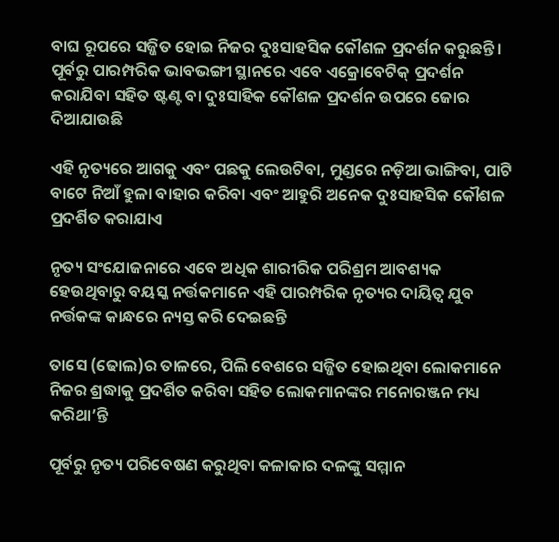ବାଘ ରୂପରେ ସଜ୍ଜିତ ହୋଇ ନିଜର ଦୁଃସାହସିକ କୌଶଳ ପ୍ରଦର୍ଶନ କରୁଛନ୍ତି। ପୂର୍ବରୁ ପାରମ୍ପରିକ ଭାବଭଙ୍ଗୀ ସ୍ଥାନରେ ଏବେ ଏକ୍ରୋବେଟିକ୍ ପ୍ରଦର୍ଶନ କରାଯିବା ସହିତ ଷ୍ଟଣ୍ଟ ବା ଦୁଃସାହିକ କୌଶଳ ପ୍ରଦର୍ଶନ ଉପରେ ଜୋର ଦିଆଯାଉଛି

ଏହି ନୃତ୍ୟରେ ଆଗକୁ ଏବଂ ପଛକୁ ଲେଉଟିବା, ମୁଣ୍ଡରେ ନଡ଼ିଆ ଭାଙ୍ଗିବା, ପାଟି ବାଟେ ନିଆଁ ହୁଳା ବାହାର କରିବା ଏବଂ ଆହୁରି ଅନେକ ଦୁଃସାହସିକ କୌଶଳ ପ୍ରଦର୍ଶିତ କରାଯାଏ

ନୃତ୍ୟ ସଂଯୋଜନାରେ ଏବେ ଅଧିକ ଶାରୀରିକ ପରିଶ୍ରମ ଆବଶ୍ୟକ ହେଉଥିବାରୁ ବୟସ୍କ ନର୍ତ୍ତକମାନେ ଏହି ପାରମ୍ପରିକ ନୃତ୍ୟର ଦାୟିତ୍ୱ ଯୁବ ନର୍ତ୍ତକଙ୍କ କାନ୍ଧରେ ନ୍ୟସ୍ତ କରି ଦେଇଛନ୍ତି

ତାସେ (ଢୋଲ)ର ତାଳରେ, ପିଲି ବେଶରେ ସଜ୍ଜିତ ହୋଇଥିବା ଲୋକମାନେ ନିଜର ଶ୍ରଦ୍ଧାକୁ ପ୍ରଦର୍ଶିତ କରିବା ସହିତ ଲୋକମାନଙ୍କର ମନୋରଞ୍ଜନ ମଧ୍ୟ କରିଥା’ନ୍ତି

ପୂର୍ବରୁ ନୃତ୍ୟ ପରିବେଷଣ କରୁଥିବା କଳାକାର ଦଳଙ୍କୁ ସମ୍ମାନ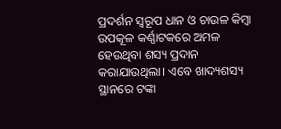ପ୍ରଦର୍ଶନ ସ୍ୱରୂପ ଧାନ ଓ ଚାଉଳ କିମ୍ବା ଉପକୂଳ କର୍ଣ୍ଣାଟକରେ ଅମଳ ହେଉଥିବା ଶସ୍ୟ ପ୍ରଦାନ କରାଯାଉଥିଲା। ଏବେ ଖାଦ୍ୟଶସ୍ୟ ସ୍ଥାନରେ ଟଙ୍କା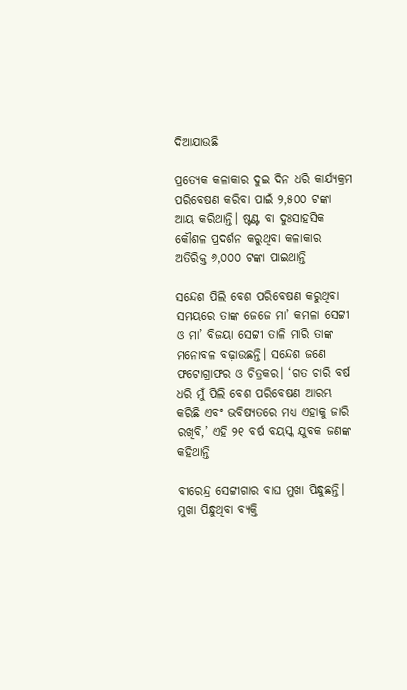ଦିଆଯାଉଛି

ପ୍ରତ୍ୟେକ କଳାକାର ଦୁଇ ଦିନ ଧରି କାର୍ଯ୍ୟକ୍ରମ ପରିବେଷଣ କରିବା ପାଇଁ ୨,୫୦୦ ଟଙ୍କା ଆୟ କରିଥାନ୍ତି। ଷ୍ଟଣ୍ଟ ବା ଦୁଃସାହସିକ କୌଶଳ ପ୍ରଦର୍ଶନ କରୁଥିବା କଳାକାର ଅତିରିକ୍ତ ୬,୦୦୦ ଟଙ୍କା ପାଇଥାନ୍ତି

ସନ୍ଦେଶ ପିଲି ବେଶ ପରିବେଷଣ କରୁଥିବା ସମୟରେ ତାଙ୍କ ଜେଜେ ମା’ କମଳା ସେଟ୍ଟୀ ଓ ମା’ ବିଜୟା ସେଟ୍ଟୀ ତାଳି ମାରି ତାଙ୍କ ମନୋବଳ ବଢ଼ାଉଛନ୍ତି। ସନ୍ଦେଶ ଜଣେ ଫଟୋଗ୍ରାଫର ଓ ଚିତ୍ରକର। ‘ଗତ ଚାରି ବର୍ଷ ଧରି ମୁଁ ପିଲି ବେଶ ପରିବେଷଣ ଆରମ୍ଭ କରିଛି ଏବଂ ଭବିଷ୍ୟତରେ ମଧ୍ୟ ଏହାକୁ ଜାରି ରଖିବି,’ ଏହି ୨୧ ବର୍ଷ ବୟସ୍କ ଯୁବକ ଜଣଙ୍କ କହିଥାନ୍ତି

ବୀରେନ୍ଦ୍ର ସେଟ୍ଟୀଗାର ବାଘ ମୁଖା ପିନ୍ଧୁଛନ୍ତି। ମୁଖା ପିନ୍ଧୁଥିବା ବ୍ୟକ୍ତି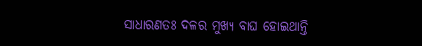ସାଧାରଣତଃ ଦଳର ମୁଖ୍ୟ ବାଘ ହୋଇଥାନ୍ତି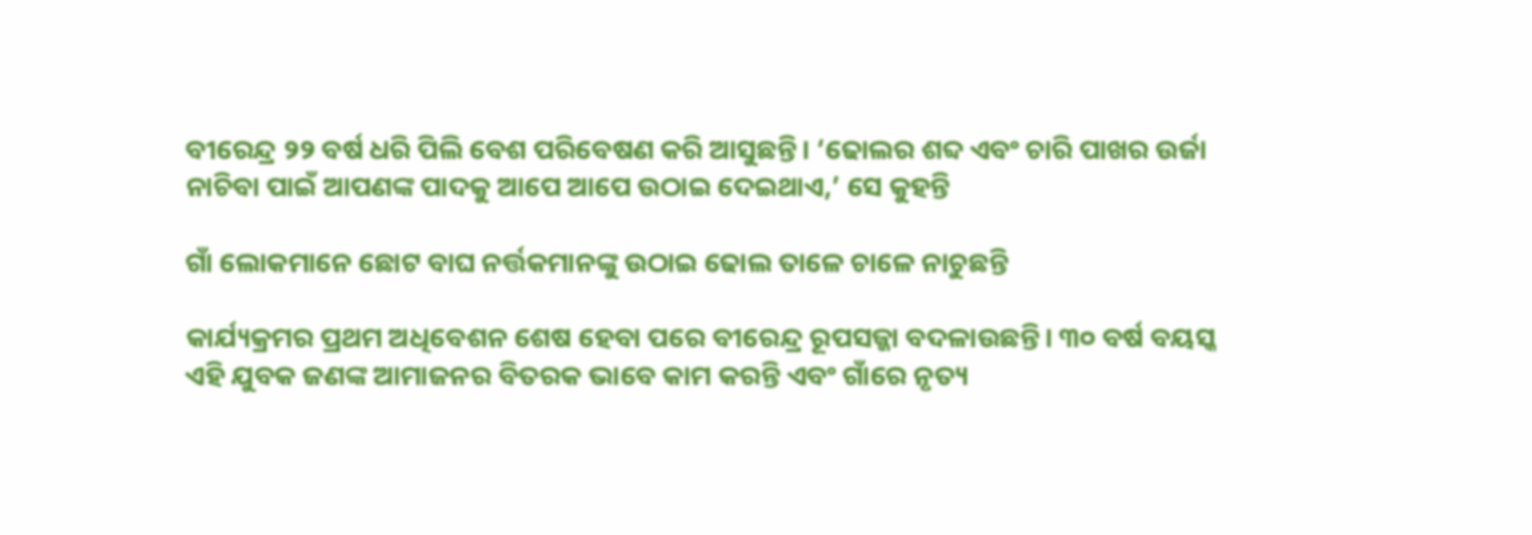ବୀରେନ୍ଦ୍ର ୨୨ ବର୍ଷ ଧରି ପିଲି ବେଶ ପରିବେଷଣ କରି ଆସୁଛନ୍ତି। ‘ଢୋଲର ଶବ୍ଦ ଏବଂ ଚାରି ପାଖର ଉର୍ଜା ନାଚିବା ପାଇଁ ଆପଣଙ୍କ ପାଦକୁ ଆପେ ଆପେ ଉଠାଇ ଦେଇଥାଏ,’ ସେ କୁହନ୍ତି

ଗାଁ ଲୋକମାନେ ଛୋଟ ବାଘ ନର୍ତ୍ତକମାନଙ୍କୁ ଉଠାଇ ଢୋଲ ତାଳେ ଚାଳେ ନାଚୁଛନ୍ତି

କାର୍ଯ୍ୟକ୍ରମର ପ୍ରଥମ ଅଧିବେଶନ ଶେଷ ହେବା ପରେ ବୀରେନ୍ଦ୍ର ରୂପସଜ୍ଜା ବଦଳାଉଛନ୍ତି। ୩୦ ବର୍ଷ ବୟସ୍କ ଏହି ଯୁବକ ଜଣଙ୍କ ଆମାଜନର ବିତରକ ଭାବେ କାମ କରନ୍ତି ଏବଂ ଗାଁରେ ନୃତ୍ୟ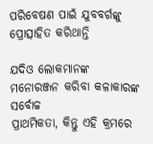ପରିବେଷଣ ପାଇଁ ଯୁବବର୍ଗଙ୍କୁ ପ୍ରୋତ୍ସାହିତ କରିଥାନ୍ତି

ଯଦିଓ ଲୋକମାନଙ୍କ ମନୋରଞ୍ଜନ କରିବା କଳାକାରଙ୍କ ସର୍ବୋଚ୍ଚ
ପ୍ରାଥମିକତା, କିନ୍ତୁ ଏହି କ୍ରମରେ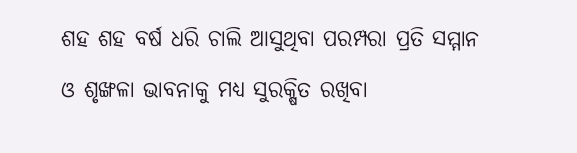ଶହ ଶହ ବର୍ଷ ଧରି ଚାଲି ଆସୁଥିବା ପରମ୍ପରା ପ୍ରତି ସମ୍ମାନ
ଓ ଶୃଙ୍ଖଳା ଭାବନାକୁ ମଧ୍ୟ ସୁରକ୍ଷିତ ରଖିବା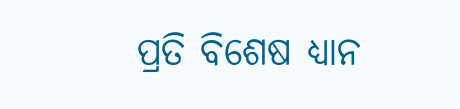ପ୍ରତି ବିଶେଷ ଧ୍ୟାନ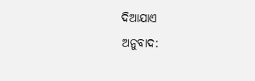ଦିଆଯାଏ
ଅନୁବାଦ: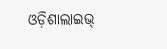ଓଡ଼ିଶାଲାଇଭ୍